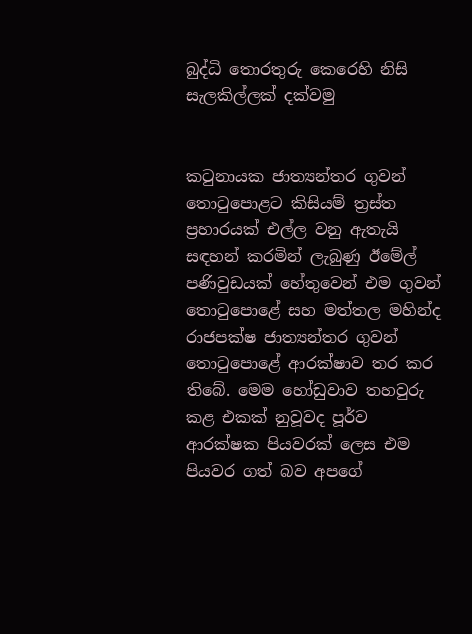බුද්ධි තොරතුරු කෙරෙහි නිසි සැලකිල්ලක් දක්වමු


කටුනායක ජාත්‍යන්තර ගුවන් තොටුපොළට කිසියම් ත්‍රස්ත ප්‍රහාරයක් එල්ල වනු ඇතැයි සඳහන් කරමින් ලැබුණු ඊමේල් පණිවුඩයක් හේතුවෙන් එම ගුවන් තොටුපොළේ සහ මත්තල මහින්ද රාජපක්ෂ ජාත්‍යන්තර ගුවන් තොටුපොළේ ආරක්ෂාව තර කර තිබේ. මෙම හෝඩුවාව තහවුරු කළ එකක් නුවූවද පූර්ව ආරක්ෂක පියවරක් ලෙස එම පියවර ගත් බව අපගේ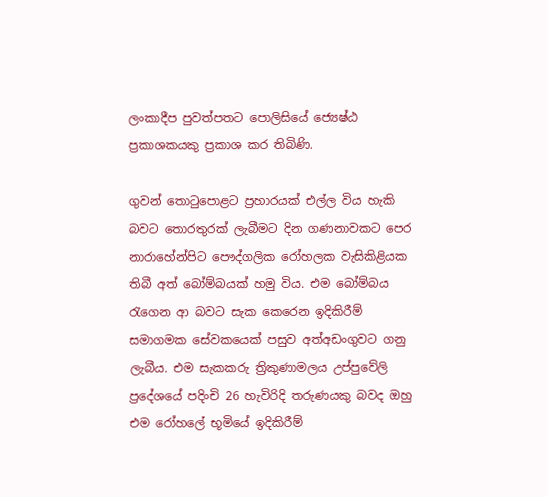ලංකාදීප පුවත්පතට පොලිසියේ ජ්‍යෙෂ්ඨ ප්‍රකාශකයකු ප්‍රකාශ කර තිබිණි.

ගුවන් තොටුපොළට ප්‍රහාරයක් එල්ල විය හැකි බවට තොරතුරක් ලැබීමට දින ගණනාවකට පෙර නාරාහේන්පිට පෞද්ගලික රෝහලක වැසිකිළියක තිබී අත් බෝම්බයක් හමු විය. එම බෝම්බය රැගෙන ආ බවට සැක කෙරෙන ඉදිකිරීම් සමාගමක සේවකයෙක් පසුව අත්අඩංගුවට ගනු ලැබීය. එම සැකකරු ත්‍රිකුණාමලය උප්පුවේලි ප්‍රදේශයේ පදිංචි 26 හැවිරිදි තරුණයකු බවද ඔහු එම රෝහලේ භූමියේ ඉදිකිරීම්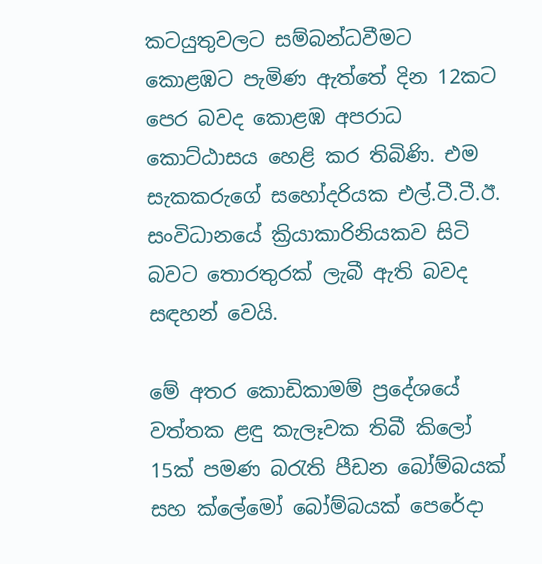කටයුතුවලට සම්බන්ධවීමට කොළඹට පැමිණ ඇත්තේ දින 12කට පෙර බවද කොළඹ අපරාධ කොට්ඨාසය හෙළි කර තිබිණි. එම සැකකරුගේ සහෝදරියක එල්.ටී.ටී.ඊ. සංවිධානයේ ක්‍රියාකාරිනියකව සිටි බවට තොරතුරක් ලැබී ඇති බවද සඳහන් වෙයි.

මේ අතර කොඩිකාමම් ප්‍රදේශයේ වත්තක ළඳු කැලෑවක තිබී කිලෝ 15ක් පමණ බරැති පීඩන බෝම්බයක් සහ ක්ලේමෝ බෝම්බයක් පෙරේදා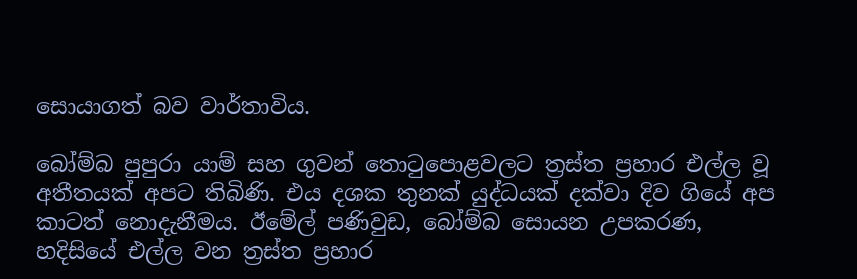සොයාගත් බව වාර්තාවිය.

බෝම්බ පුපුරා යාම් සහ ගුවන් තොටුපොළවලට ත්‍රස්ත ප්‍රහාර එල්ල වූ අතීතයක් අපට තිබිණි. එය දශක තුනක් යුද්ධයක් දක්වා දිව ගියේ අප කාටත් නොදැනීමය. ඊමේල් පණිවුඩ, බෝම්බ සොයන උපකරණ, හදිසියේ එල්ල වන ත්‍රස්ත ප්‍රහාර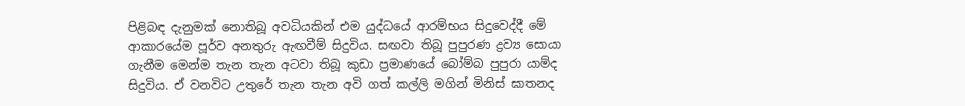පිළිබඳ දැනුමක් නොතිබූ අවධියකින් එම යුද්ධයේ ආරම්භය සිදුවෙද්දී මේ ආකාරයේම පූර්ව අනතුරු ඇඟවීම් සිදුවිය. සඟවා තිබූ පුපුරණ ද්‍රව්‍ය සොයා ගැනීම මෙන්ම තැන තැන අටවා තිබූ කුඩා ප්‍රමාණයේ බෝම්බ පුපුරා යාම්ද සිදුවිය. ඒ වනවිට උතුරේ තැන තැන අවි ගත් කල්ලි මගින් මිනිස් ඝාතනද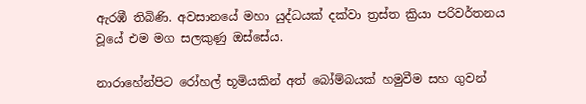ඇරඹී තිබිණි. අවසානයේ මහා යුද්ධයක් දක්වා ත්‍රස්ත ක්‍රියා පරිවර්තනය වූයේ එම මග සලකුණු ඔස්සේය.

නාරාහේන්පිට රෝහල් භූමියකින් අත් බෝම්බයක් හමුවීම සහ ගුවන්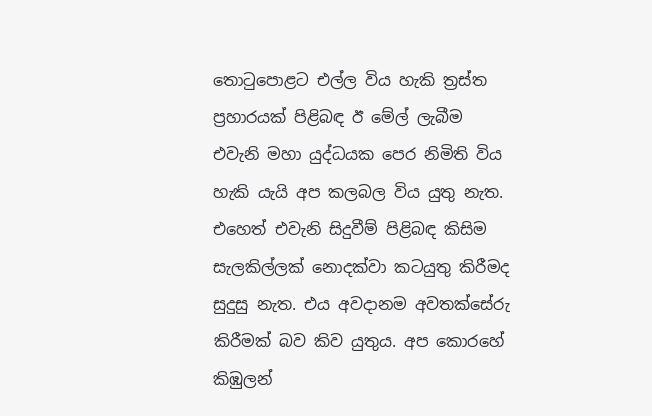තොටුපොළට එල්ල විය හැකි ත්‍රස්ත ප්‍රහාරයක් පිළිබඳ ඊ මේල් ලැබීම එවැනි මහා යුද්ධයක පෙර නිමිති විය හැකි යැයි අප කලබල විය යුතු නැත. එහෙත් එවැනි සිදුවීම් පිළිබඳ කිසිම සැලකිල්ලක් නොදක්වා කටයුතු කිරීමද සුදුසු නැත. එය අවදානම අවතක්සේරු කිරීමක් බව කිව යුතුය. අප කොරහේ කිඹුලන්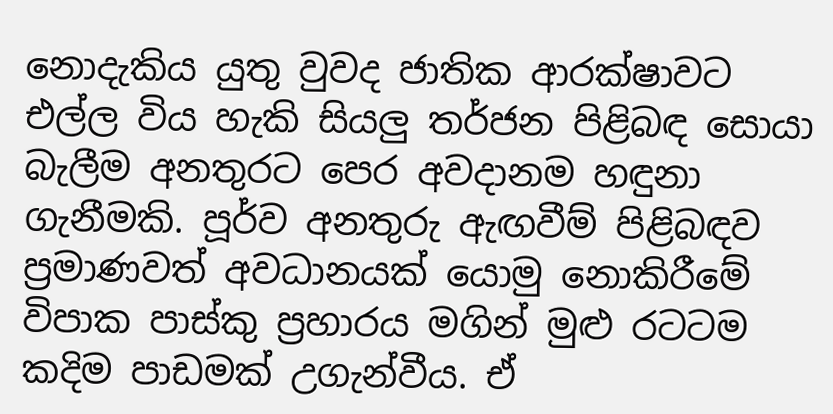නොදැකිය යුතු වුවද ජාතික ආරක්ෂාවට එල්ල විය හැකි සියලු‍ තර්ජන පිළිබඳ සොයා බැලීම අනතුරට පෙර අවදානම හඳුනා ගැනීමකි. පූර්ව අනතුරු ඇඟවීම් පිළිබඳව ප්‍රමාණවත් අවධානයක් යොමු නොකිරීමේ විපාක පාස්කු ප්‍රහාරය මගින් මුළු රටටම කදිම පාඩමක් උගැන්වීය. ඒ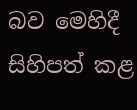බව මෙහිදී සිහිපත් කළ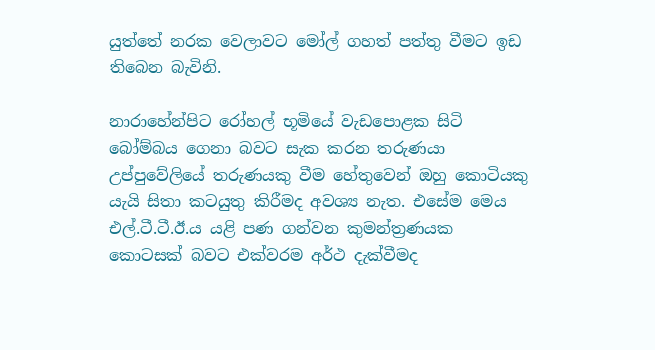යුත්තේ නරක වෙලාවට මෝල් ගහත් පත්තු වීමට ඉඩ තිබෙන බැවිනි.

නාරාහේන්පිට රෝහල් භූමියේ වැඩපොළක සිටි බෝම්බය ගෙනා බවට සැක කරන තරුණයා උප්පුවේලියේ තරුණයකු වීම හේතුවෙන් ඔහු කොටියකු යැයි සිතා කටයුතු කිරීමද අවශ්‍ය නැත. එසේම මෙය එල්.ටී.ටී.ඊ.ය යළි පණ ගන්වන කුමන්ත්‍රණයක කොටසක් බවට එක්වරම අර්ථ දැක්වීමද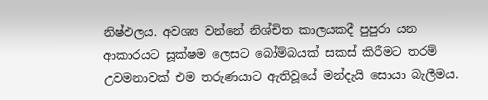නිෂ්ඵලය. අවශ්‍ය වන්නේ නිශ්චිත කාලයකදී පුපුරා යන ආකාරයට සූක්ෂම ලෙසට බෝම්බයක් සකස් කිරීමට තරම් උවමනාවක් එම තරුණයාට ඇතිවූයේ මන්දැයි සොයා බැලීමය.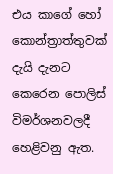එය කාගේ හෝ කොන්ත්‍රාත්තුවක් දැයි දැනට කෙරෙන පොලිස් විමර්ශනවලදී හෙළිවනු ඇත.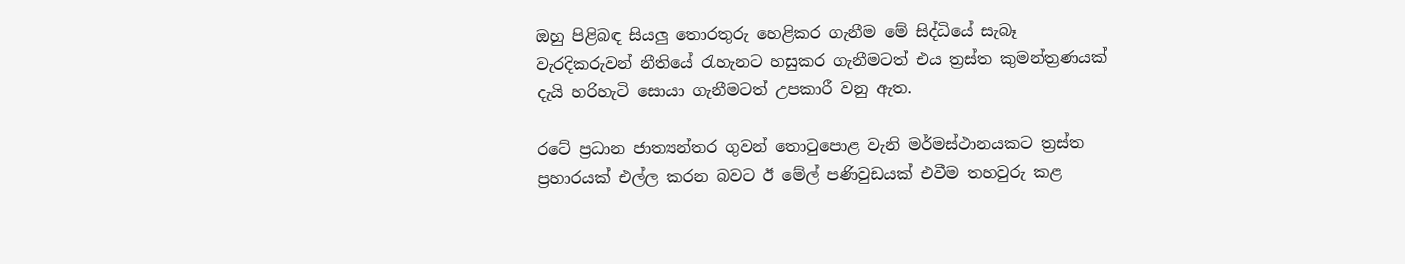ඔහු පිළිබඳ සියලු‍ තොරතුරු හෙළිකර ගැනීම මේ සිද්ධියේ සැබෑ වැරදිකරුවන් නීතියේ රැහැනට හසුකර ගැනීමටත් එය ත්‍රස්ත කුමන්ත්‍රණයක් දැයි හරිහැටි සොයා ගැනීමටත් උපකාරී වනු ඇත.

රටේ ප්‍රධාන ජාත්‍යන්තර ගුවන් තොටුපොළ වැනි මර්මස්ථානයකට ත්‍රස්ත ප්‍රහාරයක් එල්ල කරන බවට ඊ මේල් පණිවුඩයක් එවීම තහවුරු කළ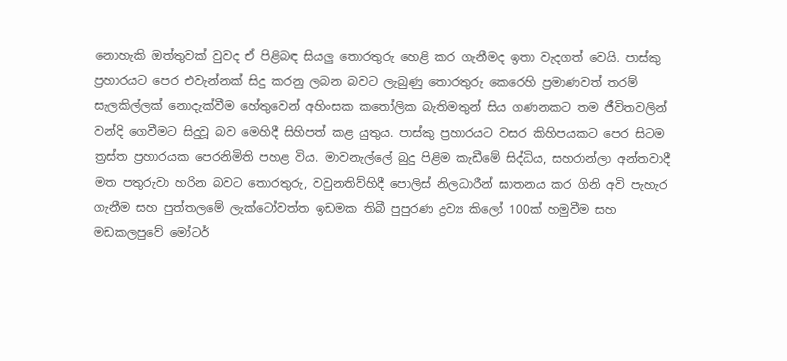නොහැකි ඔත්තුවක් වුවද ඒ පිළිබඳ සියලු‍ තොරතුරු හෙළි කර ගැනීමද ඉතා වැදගත් වෙයි. පාස්කු ප්‍රහාරයට පෙර එවැන්නක් සිදු කරනු ලබන බවට ලැබුණු තොරතුරු කෙරෙහි ප්‍රමාණවත් තරම් සැලකිල්ලක් නොදැක්වීම හේතුවෙන් අහිංසක කතෝලික බැතිමතුන් සිය ගණනකට තම ජීවිතවලින් වන්දි ගෙවීමට සිදුවූ බව මෙහිදී සිහිපත් කළ යුතුය. පාස්කු ප්‍රහාරයට වසර කිහිපයකට පෙර සිටම ත්‍රස්ත ප්‍රහාරයක පෙරනිමිති පහළ විය. මාවනැල්ලේ බුදු පිළිම කැඩීමේ සිද්ධිය, සහරාන්ලා අන්තවාදී මත පතුරුවා හරින බවට තොරතුරු, වවුනතිව්හිදී පොලිස් නිලධාරීන් ඝාතනය කර ගිනි අවි පැහැර ගැනීම සහ පුත්තලමේ ලැක්ටෝවත්ත ඉඩමක තිබී පුපුරණ ද්‍රව්‍ය කිලෝ 100ක් හමුවීම සහ මඩකලපුවේ මෝටර්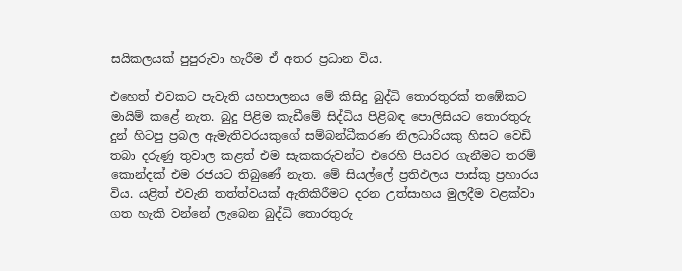සයිකලයක් පුපුරුවා හැරීම ඒ අතර ප්‍රධාන විය.

එහෙත් එවකට පැවැති යහපාලනය මේ කිසිදු බුද්ධි තොරතුරක් තඹේකට මායිම් කළේ නැත. බුදු පිළිම කැඩීමේ සිද්ධිය පිළිබඳ පොලිසියට තොරතුරු දුන් හිටපු ප්‍රබල ඇමැතිවරයකුගේ සම්බන්ධීකරණ නිලධාරියකු හිසට වෙඩි තබා දරුණු තුවාල කළත් එම සැකකරුවන්ට එරෙහි පියවර ගැනීමට තරම් කොන්දක් එම රජයට තිබුණේ නැත. මේ සියල්ලේ ප්‍රතිඵලය පාස්කු ප්‍රහාරය විය. යළිත් එවැනි තත්ත්වයක් ඇතිකිරීමට දරන උත්සාහය මුලදීම වළක්වා ගත හැකි වන්නේ ලැබෙන බුද්ධි තොරතුරු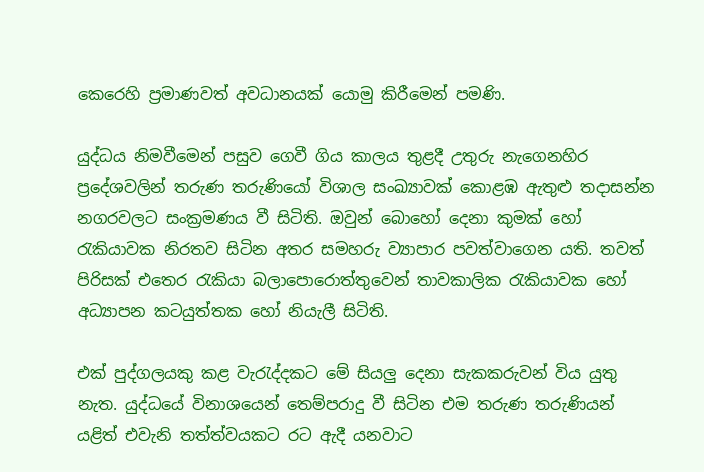කෙරෙහි ප්‍රමාණවත් අවධානයක් යොමු කිරීමෙන් පමණි.

යුද්ධය නිමවීමෙන් පසුව ගෙවී ගිය කාලය තුළදී උතුරු නැගෙනහිර ප්‍රදේශවලින් තරුණ තරුණියෝ විශාල සංඛ්‍යාවක් කොළඹ ඇතුළු තදාසන්න නගරවලට සංක්‍රමණය වී සිටිති. ඔවුන් බොහෝ දෙනා කුමක් හෝ රැකියාවක නිරතව සිටින අතර සමහරු ව්‍යාපාර පවත්වාගෙන යති. තවත් පිරිසක් එතෙර රැකියා බලාපොරොත්තුවෙන් තාවකාලික රැකියාවක හෝ අධ්‍යාපන කටයුත්තක හෝ නියැලී සිටිති.

එක් පුද්ගලයකු කළ වැරැද්දකට මේ සියලු‍ දෙනා සැකකරුවන් විය යුතු නැත. යුද්ධයේ විනාශයෙන් තෙම්පරාදු වී සිටින එම තරුණ තරුණියන් යළිත් එවැනි තත්ත්වයකට රට ඇදී යනවාට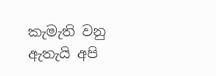කැමැති වනු ඇතැයි අපි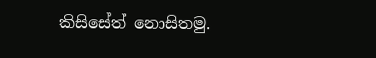කිසිසේත් නොසිතමු.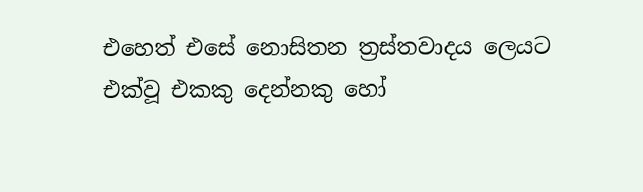එහෙත් එසේ නොසිතන ත්‍රස්තවාදය ලෙයට එක්වූ එකකු දෙන්නකු හෝ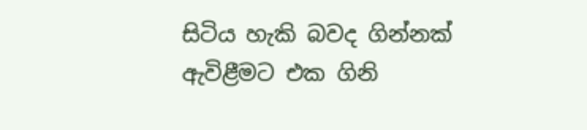සිටිය හැකි බවද ගින්නක් ඇවිළීමට එක ගිනි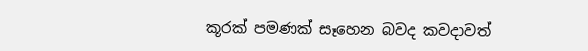කූරක් පමණක් සෑහෙන බවද කවදාවත්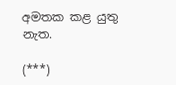අමතක කළ යුතු නැත.

(***)